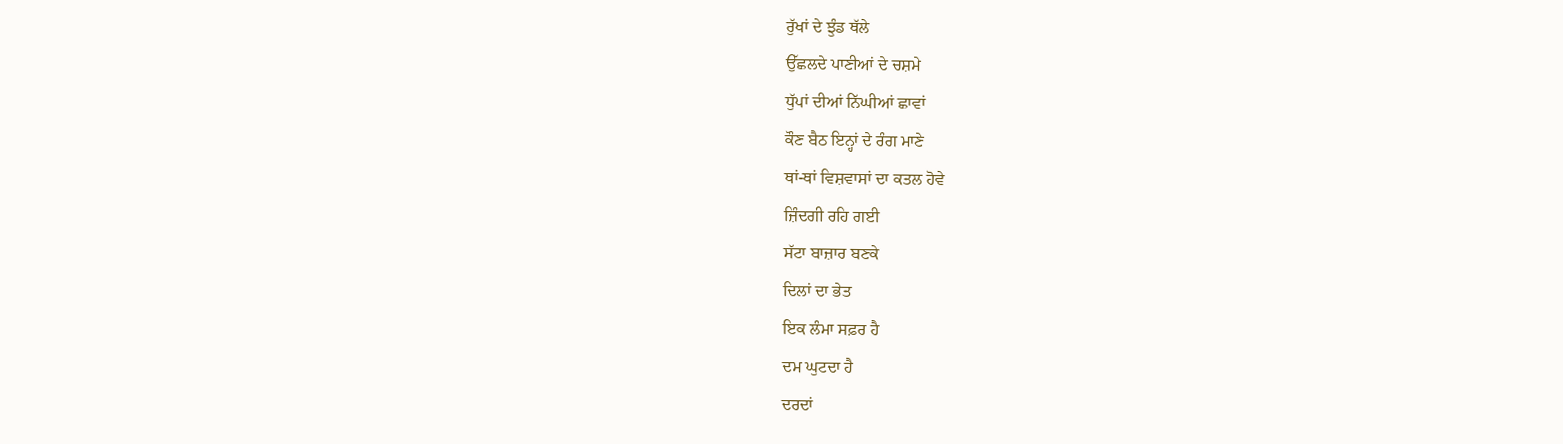ਰੁੱਖਾਂ ਦੇ ਝੁੰਡ ਥੱਲੇ
ਉੱਛਲਦੇ ਪਾਣੀਆਂ ਦੇ ਚਸ਼ਮੇ
ਧੁੱਪਾਂ ਦੀਆਂ ਨਿੱਘੀਆਂ ਛਾਵਾਂ
ਕੌਣ ਬੈਠ ਇਨ੍ਹਾਂ ਦੇ ਰੰਗ ਮਾਣੇ
ਥਾਂ-ਥਾਂ ਵਿਸ਼ਵਾਸਾਂ ਦਾ ਕਤਲ ਹੋਵੇ
ਜ਼ਿੰਦਗੀ ਰਹਿ ਗਈ
ਸੱਟਾ ਬਾਜ਼ਾਰ ਬਣਕੇ
ਦਿਲਾਂ ਦਾ ਭੇਤ
ਇਕ ਲੰਮਾ ਸਫ਼ਰ ਹੈ
ਦਮ ਘੁਟਦਾ ਹੈ
ਦਰਦਾਂ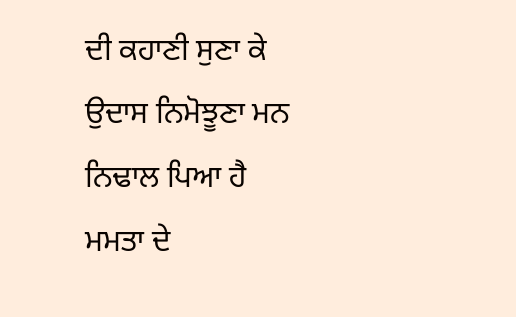ਦੀ ਕਹਾਣੀ ਸੁਣਾ ਕੇ
ਉਦਾਸ ਨਿਮੋਝੂਣਾ ਮਨ
ਨਿਢਾਲ ਪਿਆ ਹੈ
ਮਮਤਾ ਦੇ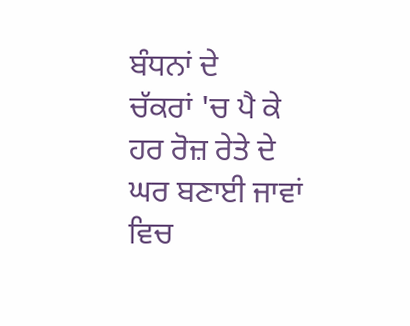ਬੰਧਨਾਂ ਦੇ
ਚੱਕਰਾਂ 'ਚ ਪੈ ਕੇ
ਹਰ ਰੋਜ਼ ਰੇਤੇ ਦੇ ਘਰ ਬਣਾਈ ਜਾਵਾਂ
ਵਿਚ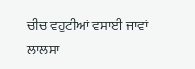ਚੀਚ ਵਹੁਟੀਆਂ ਵਸਾਈ ਜਾਵਾਂ
ਲਾਲਸਾ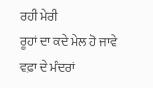ਰਹੀ ਮੇਰੀ
ਰੂਹਾਂ ਦਾ ਕਦੇ ਮੇਲ ਹੋ ਜਾਵੇ
ਵਫ਼ਾ ਦੇ ਮੰਦਰਾਂ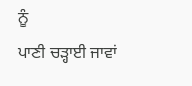ਨੂੰ
ਪਾਣੀ ਚੜ੍ਹਾਈ ਜਾਵਾਂ